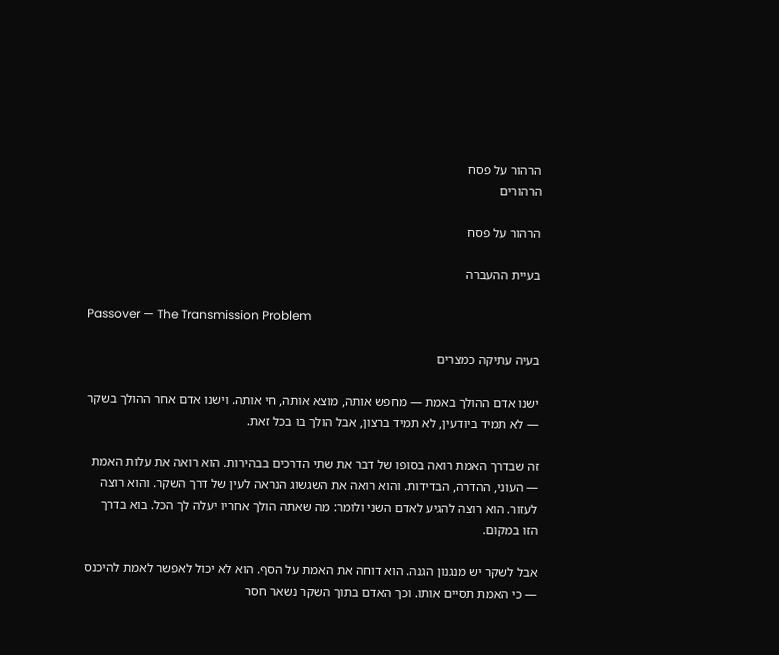הרהור על פסח
הרהורים

הרהור על פסח

בעיית ההעברה

Passover — The Transmission Problem

בעיה עתיקה כמצרים

ישנו אדם ההולך באמת — מחפש אותה, מוצא אותה, חי אותה. וישנו אדם אחר ההולך בשקר — לא תמיד ביודעין, לא תמיד ברצון, אבל הולך בו בכל זאת.

זה שבדרך האמת רואה בסופו של דבר את שתי הדרכים בבהירות. הוא רואה את עלות האמת — העוני, ההדרה, הבדידות. והוא רואה את השגשוג הנראה לעין של דרך השקר. והוא רוצה לעזור. הוא רוצה להגיע לאדם השני ולומר: מה שאתה הולך אחריו יעלה לך הכל. בוא בדרך הזו במקום.

אבל לשקר יש מנגנון הגנה. הוא דוחה את האמת על הסף. הוא לא יכול לאפשר לאמת להיכנס — כי האמת תסיים אותו. וכך האדם בתוך השקר נשאר חסר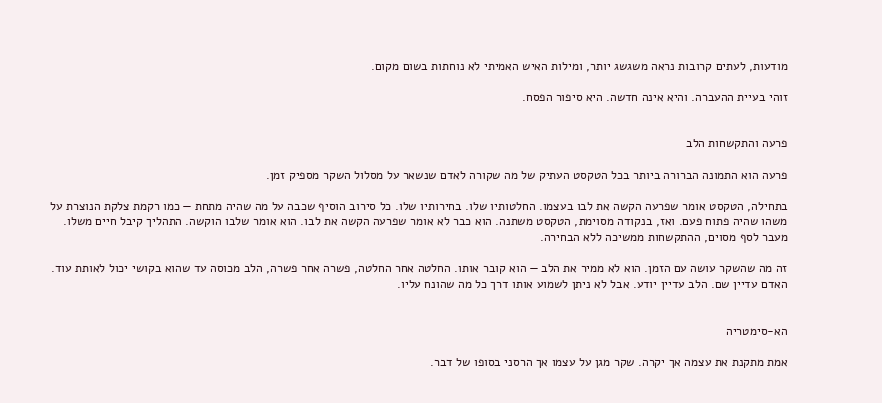מודעות, לעתים קרובות נראה משגשג יותר, ומילות האיש האמיתי לא נוחתות בשום מקום.

זוהי בעיית ההעברה. והיא אינה חדשה. היא סיפור הפסח.


פרעה והתקשחות הלב

פרעה הוא התמונה הברורה ביותר בכל הטקסט העתיק של מה שקורה לאדם שנשאר על מסלול השקר מספיק זמן.

בתחילה, הטקסט אומר שפרעה הקשה את לבו בעצמו. החלטותיו שלו. בחירותיו שלו. כל סירוב הוסיף שכבה על מה שהיה מתחת — כמו רקמת צלקת הנוצרת על משהו שהיה פתוח פעם. ואז, בנקודה מסוימת, הטקסט משתנה. הוא כבר לא אומר שפרעה הקשה את לבו. הוא אומר שלבו הוקשה. התהליך קיבל חיים משלו. מעבר לסף מסוים, ההתקשחות ממשיכה ללא הבחירה.

זה מה שהשקר עושה עם הזמן. הוא לא ממיר את הלב — הוא קובר אותו. החלטה אחר החלטה, פשרה אחר פשרה, הלב מכוסה עד שהוא בקושי יכול לאותת עוד. האדם עדיין שם. הלב עדיין יודע. אבל לא ניתן לשמוע אותו דרך כל מה שהונח עליו.


הא-סימטריה

אמת מתקנת את עצמה אך יקרה. שקר מגן על עצמו אך הרסני בסופו של דבר.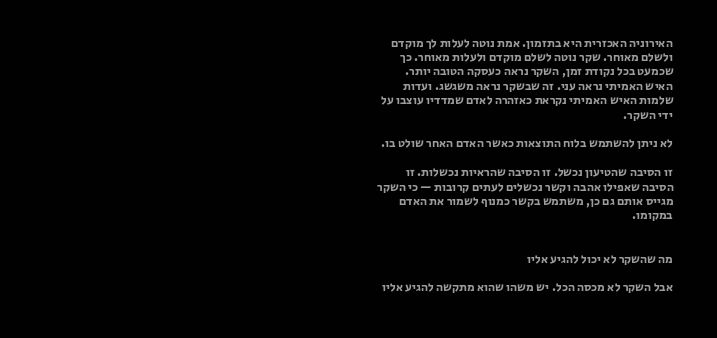האירוניה האכזרית היא בתזמון. אמת נוטה לעלות לך מוקדם ולשלם מאוחר. שקר נוטה לשלם מוקדם ולעלות מאוחר. כך שכמעט בכל נקודת זמן, השקר נראה כעסקה הטובה יותר. האיש האמיתי נראה עני. זה שבשקר נראה משגשג. ועדות שלמות האיש האמיתי נקראת כאזהרה לאדם שמדדיו עוצבו על ידי השקר.

לא ניתן להשתמש בלוח התוצאות כאשר האדם האחר שולט בו.

זו הסיבה שהטיעון נכשל. זו הסיבה שהראיות נכשלות. זו הסיבה שאפילו אהבה וקשר נכשלים לעתים קרובות — כי השקר מגייס אותם גם כן, משתמש בקשר כמנוף לשמור את האדם במקומו.


מה שהשקר לא יכול להגיע אליו

אבל השקר לא מכסה הכל. יש משהו שהוא מתקשה להגיע אליו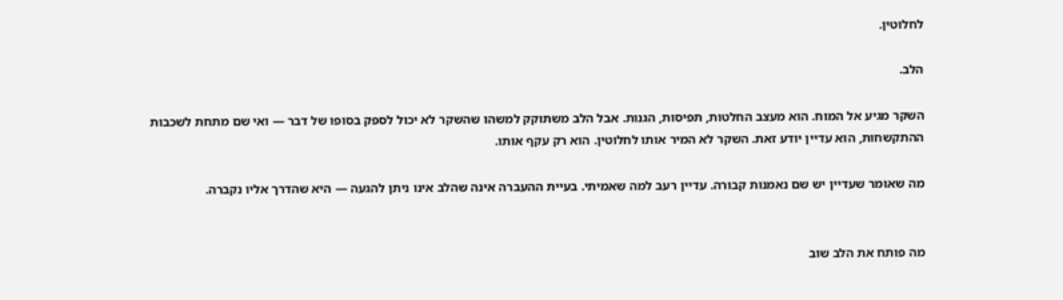לחלוטין.

הלב.

השקר מגיע אל המוח. הוא מעצב החלטות, תפיסות, הגנות. אבל הלב משתוקק למשהו שהשקר לא יכול לספק בסופו של דבר — ואי שם מתחת לשכבות ההתקשחות, הוא עדיין יודע זאת. השקר לא המיר אותו לחלוטין. הוא רק עקף אותו.

מה שאומר שעדיין יש שם נאמנות קבורה. עדיין רעב למה שאמיתי. בעיית ההעברה אינה שהלב אינו ניתן להגעה — היא שהדרך אליו נקברה.


מה פותח את הלב שוב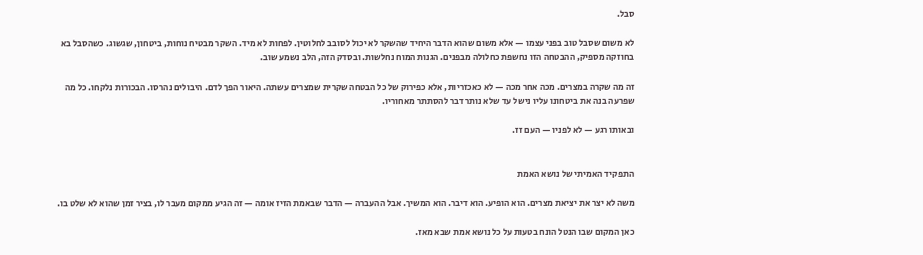סבל.

לא משום שסבל טוב בפני עצמו — אלא משום שהוא הדבר היחיד שהשקר לא יכול לסובב לחלוטין. לפחות לא מיד. השקר מבטיח נוחות, ביטחון, שגשוג. כשהסבל בא בחוזקה מספיק, ההבטחה הזו נחשפת כחלולה מבפנים. הגנות המוח נחלשות. ובסדק הזה, הלב נשמע שוב.

זה מה שקרה במצרים. מכה אחר מכה — לא כאכזריות, אלא כפירוק של כל הבטחה שקרית שמצרים עשתה. היאור הפך לדם. היבולים נהרסו. הבכורות נלקחו. כל מה שפרעה בנה את ביטחונו עליו נישל עד שלא נותר דבר להסתתר מאחוריו.

ובאותו רגע — לא לפניו — העם זז.


התפקיד האמיתי של נושא האמת

משה לא יצר את יציאת מצרים. הוא הופיע. הוא דיבר. הוא המשיך. אבל ההעברה — הדבר שבאמת הזיז אומה — זה הגיע ממקום מעבר לו, בציר זמן שהוא לא שלט בו.

כאן המקום שבו הנטל הונח בטעות על כל נושא אמת שבא מאז.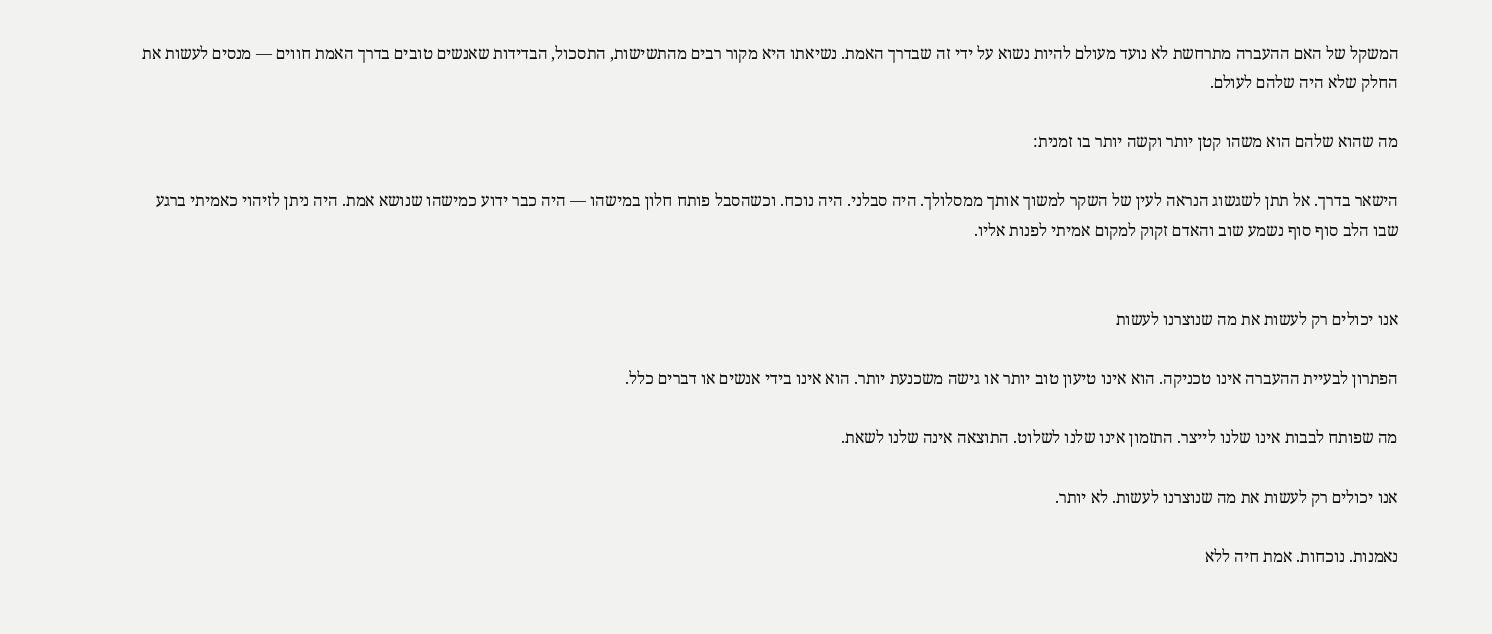המשקל של האם ההעברה מתרחשת לא נועד מעולם להיות נשוא על ידי זה שבדרך האמת. נשיאתו היא מקור רבים מהתשישות, התסכול, הבדידות שאנשים טובים בדרך האמת חווים — מנסים לעשות את החלק שלא היה שלהם לעולם.

מה שהוא שלהם הוא משהו קטן יותר וקשה יותר בו זמנית:

הישאר בדרך. אל תתן לשגשוג הנראה לעין של השקר למשוך אותך ממסלולך. היה סבלני. היה נוכח. וכשהסבל פותח חלון במישהו — היה כבר ידוע כמישהו שנושא אמת. היה ניתן לזיהוי כאמיתי ברגע שבו הלב סוף סוף נשמע שוב והאדם זקוק למקום אמיתי לפנות אליו.


אנו יכולים רק לעשות את מה שנוצרנו לעשות

הפתרון לבעיית ההעברה אינו טכניקה. הוא אינו טיעון טוב יותר או גישה משכנעת יותר. הוא אינו בידי אנשים או דברים כלל.

מה שפותח לבבות אינו שלנו לייצר. התזמון אינו שלנו לשלוט. התוצאה אינה שלנו לשאת.

אנו יכולים רק לעשות את מה שנוצרנו לעשות. לא יותר.

נאמנות. נוכחות. אמת חיה ללא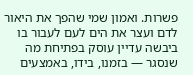פשרות. ואמון שמי שהפך את היאור לדם ועצר את הים לעם לעבור בו ביבשה עדיין עוסק בפתיחת מה שנסגר — בזמנו, בידו, באמצעים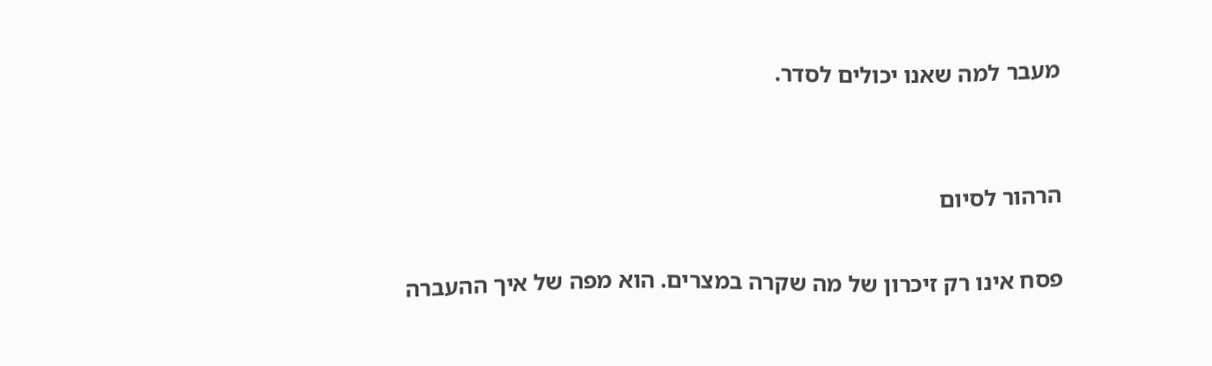מעבר למה שאנו יכולים לסדר.


הרהור לסיום

פסח אינו רק זיכרון של מה שקרה במצרים. הוא מפה של איך ההעברה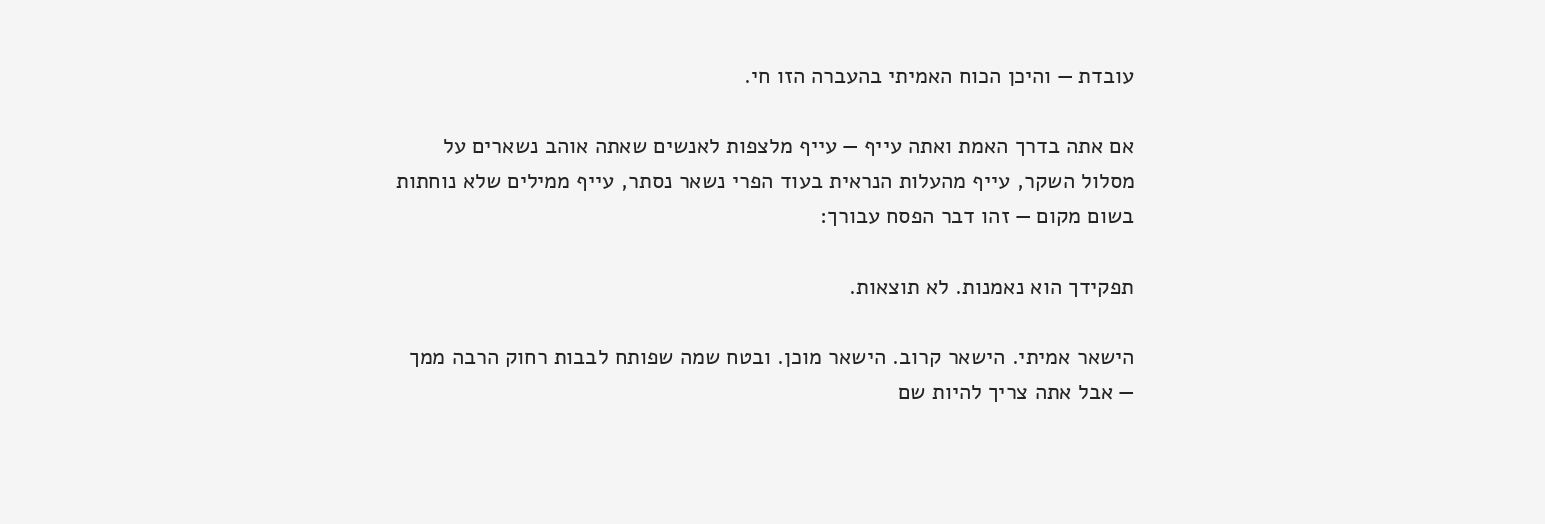עובדת — והיכן הכוח האמיתי בהעברה הזו חי.

אם אתה בדרך האמת ואתה עייף — עייף מלצפות לאנשים שאתה אוהב נשארים על מסלול השקר, עייף מהעלות הנראית בעוד הפרי נשאר נסתר, עייף ממילים שלא נוחתות בשום מקום — זהו דבר הפסח עבורך:

תפקידך הוא נאמנות. לא תוצאות.

הישאר אמיתי. הישאר קרוב. הישאר מוכן. ובטח שמה שפותח לבבות רחוק הרבה ממך — אבל אתה צריך להיות שם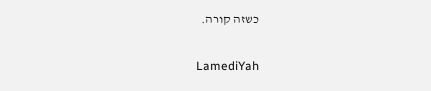כשזה קורה.

LamediYah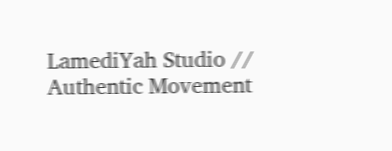LamediYah Studio // Authentic Movement